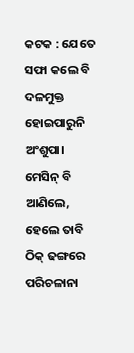କଟକ : ଯେତେ ସଫା କଲେ ବି ଦଳମୁକ୍ତ ହୋଇପାରୁନି ଅଂଶୁପା। ମେସିନ୍ ବି ଆଣିଲେ, ହେଲେ ତାବି ଠିକ୍ ଢଙ୍ଗରେ ପରିଚଳାନା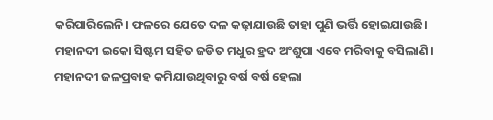କରିପାରିଲେନି। ଫଳରେ ଯେତେ ଦଳ କଢ଼ାଯାଉଛି ତାହା ପୁଣି ଭର୍ତ୍ତି ହୋଇଯାଉଛି। ମହାନଦୀ ଇକୋ ସିଷ୍ଟମ ସହିତ ଜଡିତ ମଧୁର ହ୍ରଦ ଅଂଶୁପା ଏବେ ମରିବାକୁ ବସିଲାଣି। ମହାନଦୀ ଜଳପ୍ରବାହ କମିଯାଉଥିବାରୁ ବର୍ଷ ବର୍ଷ ହେଲା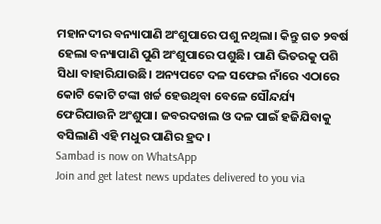ମହାନଦୀର ବନ୍ୟାପାଣି ଅଂଶୁପାରେ ପଶୁ ନଥିଲା। କିନ୍ତୁ ଗତ ୨ବର୍ଷ ହେଲା ବନ୍ୟାପାଣି ପୁଣି ଅଂଶୁପାରେ ପଶୁଛି। ପାଣି ଭିତରକୁ ପଶି ସିଧା ବାହାରିଯାଉଛି। ଅନ୍ୟପଟେ ଦଳ ସଫେଇ ନାଁରେ ଏଠାରେ କୋଟି କୋଟି ଟଙ୍କା ଖର୍ଚ୍ଚ ହେଉଥିବା ବେଳେ ସୌନ୍ଦର୍ଯ୍ୟ ଫେରିପାଉନି ଅଂଶୁପା। ଜବରଦଖଲ ଓ ଦଳ ପାଇଁ ହଜିଯିବାକୁ ବସିଲାଣି ଏହି ମଧୁର ପାଣିର ହ୍ରଦ।
Sambad is now on WhatsApp
Join and get latest news updates delivered to you via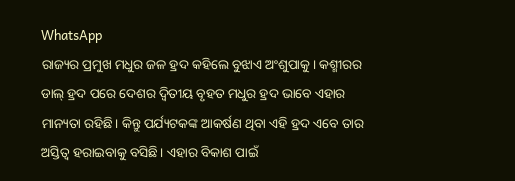WhatsApp
ରାଜ୍ୟର ପ୍ରମୁଖ ମଧୁର ଜଳ ହ୍ରଦ କହିଲେ ବୁଝାଏ ଅଂଶୁପାକୁ। କଶ୍ମୀରର ଡାଲ୍ ହ୍ରଦ ପରେ ଦେଶର ଦ୍ବିତୀୟ ବୃହତ ମଧୁର ହ୍ରଦ ଭାବେ ଏହାର ମାନ୍ୟତା ରହିଛି। କିନ୍ତୁ ପର୍ଯ୍ୟଟକଙ୍କ ଆକର୍ଷଣ ଥିବା ଏହି ହ୍ରଦ ଏବେ ତାର ଅସ୍ତିତ୍ବ ହରାଇବାକୁ ବସିଛି। ଏହାର ବିକାଶ ପାଇଁ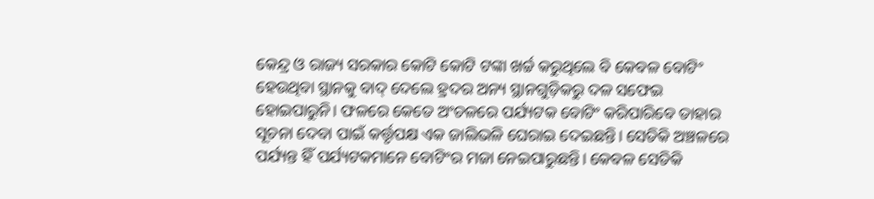କେନ୍ଦ୍ର ଓ ରାଜ୍ୟ ସରକାର କୋଟି କୋଟି ଟଙ୍କା ଖର୍ଚ୍ଚ କରୁଥିଲେ ବି କେବଳ ବୋଟିଂ ହେଉଥିବା ସ୍ଥାନକୁ ବାଦ୍ ଦେଲେ ହ୍ରଦର ଅନ୍ୟ ସ୍ଥାନଗୁଡ଼ିକରୁ ଦଳ ସଫେଇ ହୋଇପାରୁନି। ଫଳରେ କେତେ ଅଂଚଳରେ ପର୍ଯ୍ୟଟକ ବୋଟିଂ କରିପାରିବେ ତାହାର ସୂଚନା ଦେବା ପାଇଁ କର୍ତ୍ତୃପକ୍ଷ ଏକ ଜାଲିଭଳି ଘେରାଇ ଦେଇଛନ୍ତି। ସେତିକି ଅଞ୍ଚଳରେ ପର୍ଯ୍ୟନ୍ତ ହିଁ ପର୍ଯ୍ୟଟକମାନେ ବୋଟିଂର ମଜା ନେଇପାରୁଛନ୍ତି। କେବଳ ସେତିକି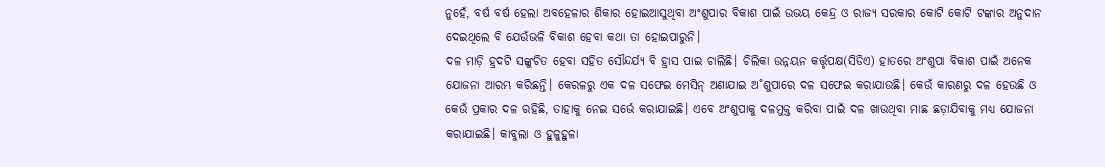ନୁହେଁ, ବର୍ଷ ବର୍ଷ ହେଲା ଅବହେଳାର ଶିକାର ହୋଇଆସୁଥିବା ଅଂଶୁପାର ବିକାଶ ପାଇଁ ଉଭୟ କେନ୍ଦ୍ର ଓ ରାଜ୍ୟ ସରକାର କୋଟି କୋଟି ଟଙ୍କାର ଅନୁଦାନ ଦେଇଥିଲେ ବି ଯେଉଁଭଳି ବିକାଶ ହେବା କଥା ତା ହୋଇପାରୁନି।
ଦଳ ମାଡ଼ି ହ୍ରଦଟି ସଙ୍କୁଚିତ ହେବା ସହିତ ସୌନ୍ଦର୍ଯ୍ୟ ବି ହ୍ରାସ ପାଇ ଚାଲିଛି। ଚିଲିକା ଉନ୍ନୟନ କର୍ତ୍ତୃପକ୍ଷ(ସିଡିଏ) ହାତରେ ଅଂଶୁପା ବିକାଶ ପାଇଁ ଅନେକ ଯୋଜନା ଆରମ୍ଭ କରିଛନ୍ତି। କେରଳରୁ ଏକ ଦଳ ସଫେଇ ମେସିନ୍ ଅଣାଯାଇ ଅ˚ଶୁପାରେ ଦଳ ସଫେଇ କରାଯାଉଛି। କେଉଁ କାରଣରୁ ଦଳ ହେଉଛି ଓ କେଉଁ ପ୍ରକାର ଦଳ ରହିଛି, ତାହାକୁ ନେଇ ସର୍ଭେ କରାଯାଇଛି। ଏବେ ଅଂଶୁପାକୁ ଦଳମୁକ୍ତ କରିବା ପାଇଁ ଦଳ ଖାଉଥିବା ମାଛ ଛଡ଼ାଯିବାକୁ ମଧ୍ୟ ଯୋଜନା କରାଯାଇଛି। କାବୁଲା ଓ ହୁଳୁହୁଳା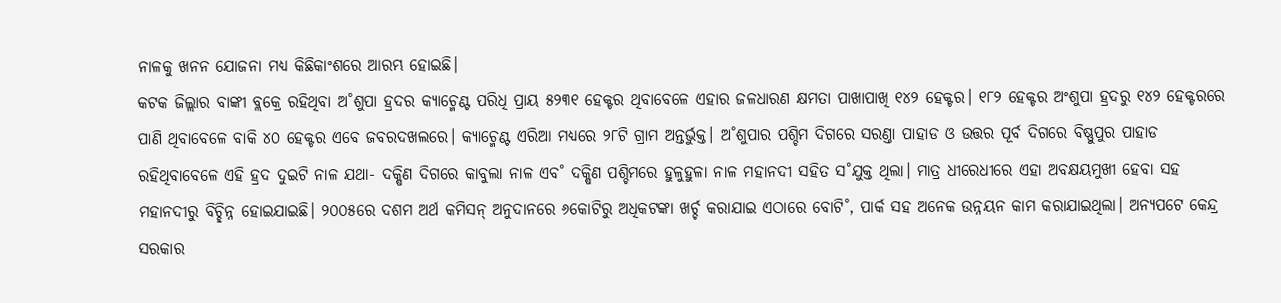ନାଳକୁ ଖନନ ଯୋଜନା ମଧ୍ୟ କିଛିକାଂଶରେ ଆରମ୍ଭ ହୋଇଛି।
କଟକ ଜିଲ୍ଲାର ବାଙ୍କୀ ବ୍ଲକ୍ରେ ରହିଥିବା ଅ˚ଶୁପା ହ୍ରଦର କ୍ୟାଚ୍ମେଣ୍ଟ ପରିଧି ପ୍ରାୟ ୫୨୩୧ ହେକ୍ଟର ଥିବାବେଳେ ଏହାର ଜଳଧାରଣ କ୍ଷମତା ପାଖାପାଖି ୧୪୨ ହେକ୍ଟର। ୧୮୨ ହେକ୍ଟର ଅଂଶୁପା ହ୍ରଦରୁ ୧୪୨ ହେକ୍ଟରରେ ପାଣି ଥିବାବେଳେ ବାକି ୪୦ ହେକ୍ଟର ଏବେ ଜବରଦଖଲରେ। କ୍ୟାଚ୍ମେଣ୍ଟ ଏରିଆ ମଧ୍ୟରେ ୨୮ଟି ଗ୍ରାମ ଅନ୍ତର୍ଭୁକ୍ତ। ଅ˚ଶୁପାର ପଶ୍ଚିମ ଦିଗରେ ସରଣ୍ତା ପାହାଡ ଓ ଉତ୍ତର ପୂର୍ବ ଦିଗରେ ବିଷ୍ଣୁପୁର ପାହାଡ ରହିଥିବାବେଳେ ଏହି ହ୍ରଦ ଦୁଇଟି ନାଳ ଯଥା- ଦକ୍ଷିଣ ଦିଗରେ କାବୁଲା ନାଳ ଏବ˚ ଦକ୍ଷିଣ ପଶ୍ଚିମରେ ହୁଳୁହୁଳା ନାଳ ମହାନଦୀ ସହିତ ସ˚ଯୁକ୍ତ ଥିଲା। ମାତ୍ର ଧୀରେଧୀରେ ଏହା ଅବକ୍ଷୟମୁଖୀ ହେବା ସହ ମହାନଦୀରୁ ବିଚ୍ଛିନ୍ନ ହୋଇଯାଇଛି। ୨୦୦୫ରେ ଦଶମ ଅର୍ଥ କମିସନ୍ ଅନୁଦାନରେ ୬କୋଟିରୁ ଅଧିକଟଙ୍କା ଖର୍ଚ୍ଚ କରାଯାଇ ଏଠାରେ ବୋଟି˚, ପାର୍କ ସହ ଅନେକ ଉନ୍ନୟନ କାମ କରାଯାଇଥିଲା। ଅନ୍ୟପଟେ କେନ୍ଦ୍ର ସରକାର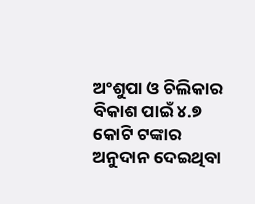ଅଂଶୁପା ଓ ଚିଲିକାର ବିକାଶ ପାଇଁ ୪.୭ କୋଟି ଟଙ୍କାର ଅନୁଦାନ ଦେଇଥିବା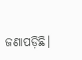ଜଣାପଡ଼ିଛି।